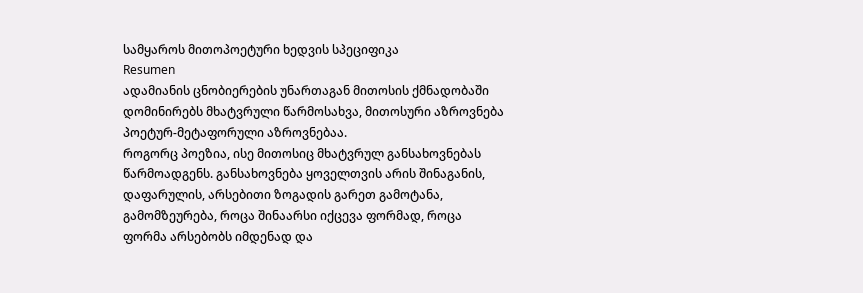სამყაროს მითოპოეტური ხედვის სპეციფიკა
Resumen
ადამიანის ცნობიერების უნართაგან მითოსის ქმნადობაში დომინირებს მხატვრული წარმოსახვა, მითოსური აზროვნება პოეტურ-მეტაფორული აზროვნებაა.
როგორც პოეზია, ისე მითოსიც მხატვრულ განსახოვნებას წარმოადგენს. განსახოვნება ყოველთვის არის შინაგანის, დაფარულის, არსებითი ზოგადის გარეთ გამოტანა, გამომზეურება, როცა შინაარსი იქცევა ფორმად, როცა ფორმა არსებობს იმდენად და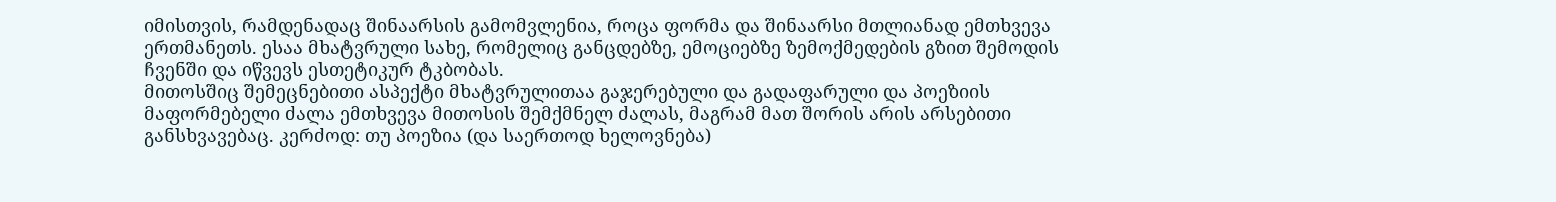იმისთვის, რამდენადაც შინაარსის გამომვლენია, როცა ფორმა და შინაარსი მთლიანად ემთხვევა ერთმანეთს. ესაა მხატვრული სახე, რომელიც განცდებზე, ემოციებზე ზემოქმედების გზით შემოდის ჩვენში და იწვევს ესთეტიკურ ტკბობას.
მითოსშიც შემეცნებითი ასპექტი მხატვრულითაა გაჯერებული და გადაფარული და პოეზიის მაფორმებელი ძალა ემთხვევა მითოსის შემქმნელ ძალას, მაგრამ მათ შორის არის არსებითი განსხვავებაც. კერძოდ: თუ პოეზია (და საერთოდ ხელოვნება)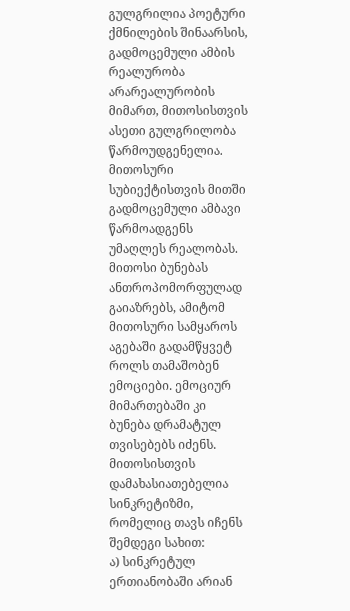გულგრილია პოეტური ქმნილების შინაარსის, გადმოცემული ამბის რეალურობა არარეალურობის მიმართ, მითოსისთვის ასეთი გულგრილობა წარმოუდგენელია. მითოსური სუბიექტისთვის მითში გადმოცემული ამბავი წარმოადგენს უმაღლეს რეალობას.
მითოსი ბუნებას ანთროპომორფულად გაიაზრებს, ამიტომ მითოსური სამყაროს აგებაში გადამწყვეტ როლს თამაშობენ ემოციები. ემოციურ მიმართებაში კი ბუნება დრამატულ თვისებებს იძენს.
მითოსისთვის დამახასიათებელია სინკრეტიზმი, რომელიც თავს იჩენს შემდეგი სახით:
ა) სინკრეტულ ერთიანობაში არიან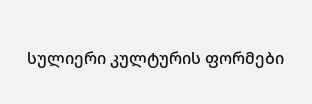სულიერი კულტურის ფორმები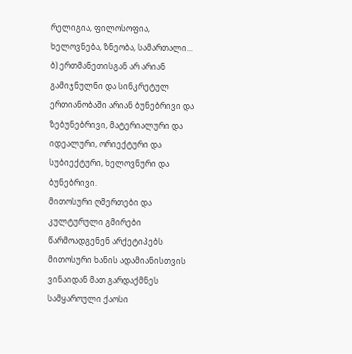რელიგია, ფილოსოფია, ხელოვნება, ზნეობა, სამართალი...
ბ) ერთმანეთისგან არ არიან გამიჯნულნი და სინკრეტულ ერთიანობაში არიან ბუნებრივი და ზებუნებრივი, მატერიალური და იდეალური, ორიექტური და სუბიექტური, ხელოვნური და ბუნებრივი.
მითოსური ღმერთები და კულტურული გმირები წარმოადგენენ არქეტიპებს მითოსური ხანის ადამიანისთვის ვინაიდან მათ გარდაქმნეს სამყაროული ქაოსი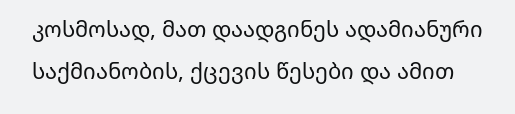კოსმოსად, მათ დაადგინეს ადამიანური საქმიანობის, ქცევის წესები და ამით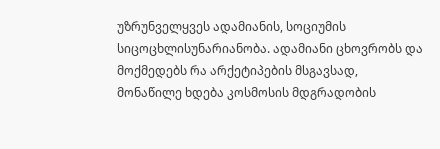უზრუნველყვეს ადამიანის, სოციუმის სიცოცხლისუნარიანობა. ადამიანი ცხოვრობს და მოქმედებს რა არქეტიპების მსგავსად, მონაწილე ხდება კოსმოსის მდგრადობის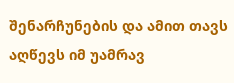შენარჩუნების და ამით თავს აღწევს იმ უამრავ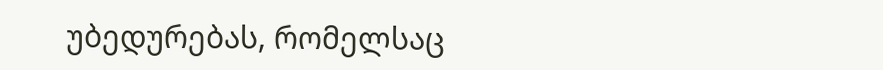უბედურებას, რომელსაც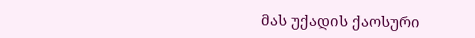მას უქადის ქაოსური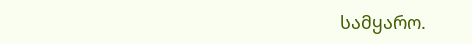სამყარო.